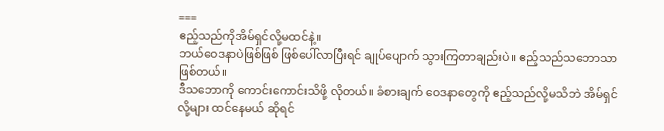===
ဧည့်သည်ကိုအိမ်ရှင်လို့မထင်နဲ့။
ဘယ်ဝေဒနာပဲဖြစ်ဖြစ် ဖြစ်ပေါ်လာပြီးရင် ချုပ်ပျောက် သွားကြတာချည်းပဲ။ ဧည့်သည်သဘောသာ ဖြစ်တယ်။
ဒီသဘောကို ကောင်းကောင်းသိဖို့ လိုတယ်။ ခံစားချက် ဝေဒနာတွေကို ဧည့်သည်လို့မသိဘဲ အိမ်ရှင်လို့များ ထင်နေမယ် ဆိုရင်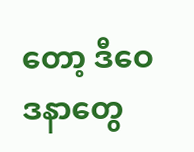တော့ ဒီဝေဒနာတွေ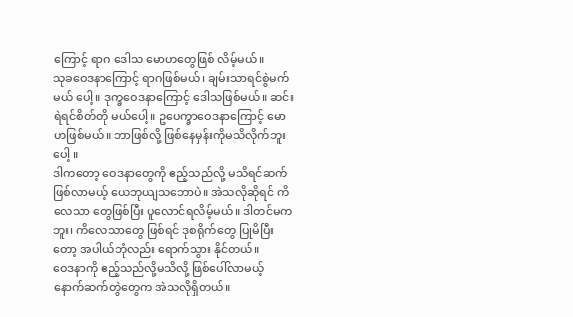ကြောင့် ရာဂ ဒေါသ မောဟတွေဖြစ် လိမ့်မယ်။
သုခဝေဒနာကြောင့် ရာဂဖြစ်မယ်၊ ချမ်းသာရင်စွဲမက်မယ် ပေါ့။ ဒုက္ခဝေဒနာကြောင့် ဒေါသဖြစ်မယ်။ ဆင်းရဲရင်စိတ်တို မယ်ပေါ့။ ဥပေက္ခာဝေဒနာကြောင့် မောဟဖြစ်မယ်။ ဘာဖြစ်လို့ ဖြစ်နေမှန်းကိုမသိလိုက်ဘူးပေါ့ ။
ဒါကတော့ ဝေဒနာတွေကို ဧည့်သည်လို့ မသိရင်ဆက် ဖြစ်လာမယ့် ယေဘုယျသဘောပဲ။ အဲသလိုဆိုရင် ကိလေသာ တွေဖြစ်ပြီး ပူလောင်ရလိမ့်မယ်။ ဒါတင်မကဘူး၊ ကိလေသာတွေ ဖြစ်ရင် ဒုစရိုက်တွေ ပြုမိပြီးတော့ အပါယ်ဘုံလည်း ရောက်သွား နိုင်တယ်။
ဝေဒနာကို ဧည့်သည်လို့မသိလို့ ဖြစ်ပေါ်လာမယ့် နောက်ဆက်တွဲတွေက အဲသလိုရှိတယ်။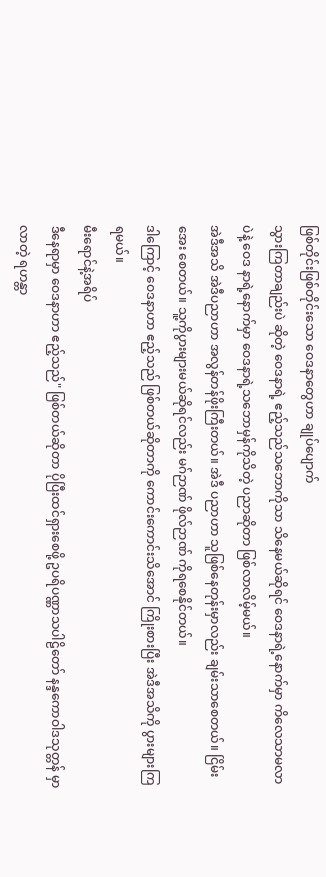ဖြစ်တိုင်းဖြစ်တိုင်းသော ဝေဒနာတွေဟာ ချုပ်ပျောက်
သွားကြတာချည်းပဲ ဆိုတဲ့ ဝေဒနာရဲ့ ဧည့်သည်သဘောကိုသာ သိနေမယ်ဆိုရင် ဝေဒနာရဲ့နောက်မှာ ကိလေသာမလာပဲနဲ့ ဝေဒ နာရဲ့နောက်မှာ ဝေဒနာရဲ့သဘောမှန်ကိုသိတဲ့ ပညာဆိုတာ ဖြစ်လာလိမ့်မယ်။
အဲဒီအသိ အဲဒီပညာဟာ အလွန်တန်ဖိုးကြီးတယ်။ အဲဒီ ပညာဟာ သူဖြစ်နေတုန်းမှာလည်း ချမ်းသာစေတယ်။ ငြိမ်းအေး စေတယ်။ သူ့ကိုပွားများမယ်ဆိုရင်လည်း မဂ်ဉာဏ် ဖိုလ်ဉာဏ် ကိုရစေနိုင်တယ်။
ဒါကြောင့် ဝေဒနာဟာ ဧည့်သည် ဖြစ်တယ်ဆိုတာကို ကောင်းကောင်းသိအောင် ကြိုးစားပြီး အဲဒီအသိကို ပွားများကြ ရမယ်။
မီးရောင်နဲ့အရိပ်
ဒီနေရာမှာ ဝေဒနာဟာ ဧည့်သည်" ဖြစ်တယ်ဆိုတာ ပိုပြီးထင်ရှားစေဖို့ ဥပရိပဏ္ဏာသပါဠိတော် နန္ဒကောဝါဒသုတ္တန် မှာလာတဲ့ ရဟန္တာ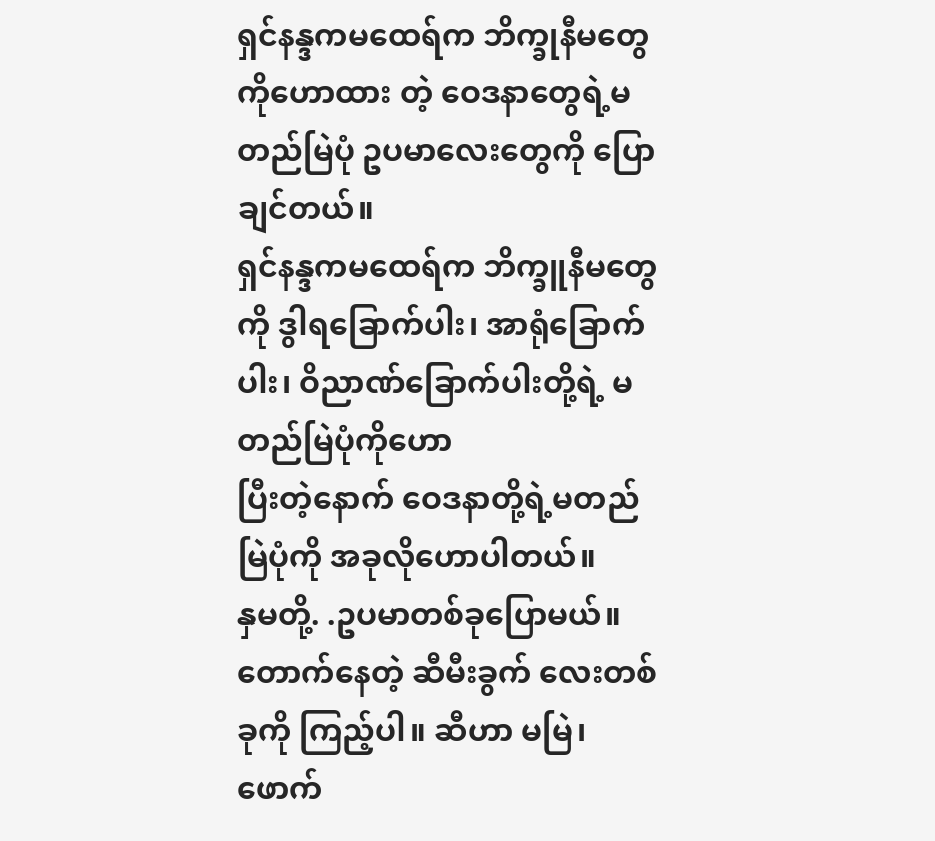ရှင်နန္ဒကမထေရ်က ဘိက္ခုနီမတွေကိုဟောထား တဲ့ ဝေဒနာတွေရဲ့မတည်မြဲပုံ ဥပမာလေးတွေကို ပြောချင်တယ်။
ရှင်နန္ဒကမထေရ်က ဘိက္ခူနီမတွေကို ဒွါရခြောက်ပါး၊ အာရုံခြောက်ပါး၊ ဝိညာဏ်ခြောက်ပါးတို့ရဲ့ မတည်မြဲပုံကိုဟော
ပြီးတဲ့နောက် ဝေဒနာတို့ရဲ့မတည်မြဲပုံကို အခုလိုဟောပါတယ်။
နှမတို့. .ဥပမာတစ်ခုပြောမယ်။ တောက်နေတဲ့ ဆီမီးခွက် လေးတစ်ခုကို ကြည့်ပါ။ ဆီဟာ မမြဲ၊ ဖောက်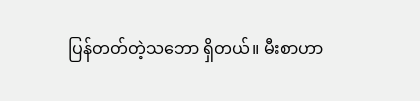ပြန်တတ်တဲ့သဘော ရှိတယ်။ မီးစာဟာ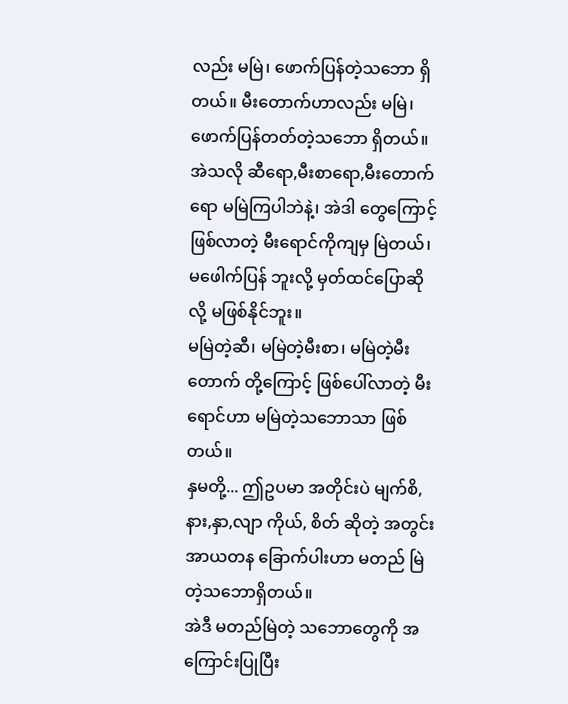လည်း မမြဲ၊ ဖောက်ပြန်တဲ့သဘော ရှိတယ်။ မီးတောက်ဟာလည်း မမြဲ၊ ဖောက်ပြန်တတ်တဲ့သဘော ရှိတယ်။ အဲသလို ဆီရော,မီးစာရော,မီးတောက်ရော မမြဲကြပါဘဲနဲ့၊ အဲဒါ တွေကြောင့် ဖြစ်လာတဲ့ မီးရောင်ကိုကျမှ မြဲတယ်၊ မဖေါက်ပြန် ဘူးလို့ မှတ်ထင်ပြောဆိုလို့ မဖြစ်နိုင်ဘူး။
မမြဲတဲ့ဆီ၊ မမြဲတဲ့မီးစာ၊ မမြဲတဲ့မီးတောက် တို့ကြောင့် ဖြစ်ပေါ်လာတဲ့ မီးရောင်ဟာ မမြဲတဲ့သဘောသာ ဖြစ်တယ်။
နှမတို့... ဤဥပမာ အတိုင်းပဲ မျက်စိ,နား,နှာ,လျာ ကိုယ်, စိတ် ဆိုတဲ့ အတွင်းအာယတန ခြောက်ပါးဟာ မတည် မြဲတဲ့သဘောရှိတယ်။
အဲဒီ မတည်မြဲတဲ့ သဘောတွေကို အကြောင်းပြုပြီး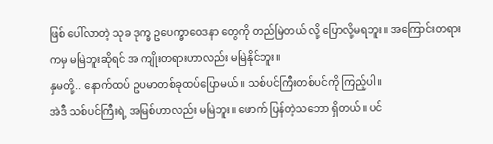ဖြစ် ပေါ်လာတဲ့ သုခ ဒုက္ခ ဥပေက္ခာဝေဒနာ တွေကို တည်မြဲတယ် လို့ ပြောလို့မရဘူး။ အကြောင်းတရားကမှ မမြဲဘူးဆိုရင် အ ကျိုးတရားဟာလည်း မမြဲနိုင်ဘူး။
နှမတို့.. နောက်ထပ် ဥပမာတစ်ခုထပ်ပြောမယ်။ သစ်ပင်ကြီးတစ်ပင်ကို ကြည့်ပါ။
အဲဒီ သစ်ပင်ကြီးရဲ့ အမြစ်ဟာလည်း မမြဲဘူး။ ဖောက် ပြန်တဲ့သဘော ရှိတယ်။ ပင်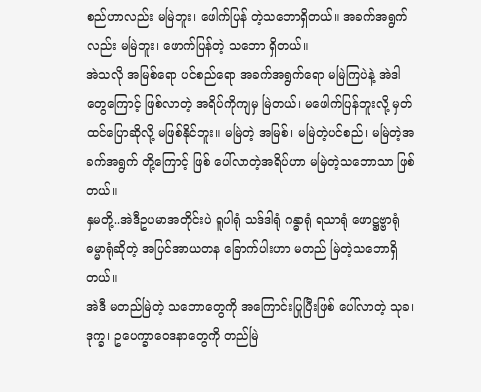စည်ဟာလည်း မမြဲဘူး၊ ဖေါက်ပြန် တဲ့သဘောရှိတယ်။ အခက်အရွက်လည်း မမြဲဘူး၊ ဖောက်ပြန်တဲ့ သဘော ရှိတယ်။
အဲသလို အမြစ်ရော ပင်စည်ရော အခက်အရွက်ရော မမြဲကြပဲနဲ့ အဲဒါတွေကြောင့် ဖြစ်လာတဲ့ အရိပ်ကိုကျမှ မြဲတယ်၊ မဖေါက်ပြန်ဘူးလို့ မှတ်ထင်ပြောဆိုလို့ မဖြစ်နိုင်ဘူး။ မမြဲတဲ့ အမြစ်၊ မမြဲတဲ့ပင်စည်၊ မမြဲတဲ့အခက်အရွက် တို့ကြောင့် ဖြစ် ပေါ်လာတဲ့အရိပ်ဟာ မမြဲတဲ့သဘောသာ ဖြစ်တယ်။
နှမတို့..အဲဒီဥပမာအတိုင်းပဲ ရူပါရုံ သဒ်ဒါရုံ ဂန္ဓာရုံ ရသာရုံ ဖောဋ္ဌဗ္ဗာရုံ ဓမ္မာရုံဆိုတဲ့ အပြင်အာယတန ခြောက်ပါးဟာ မတည် မြဲတဲ့သဘောရှိတယ်။
အဲဒီ မတည်မြဲတဲ့ သဘောတွေကို အကြောင်းပြုပြီးဖြစ် ပေါ်လာတဲ့ သုခ၊ ဒုက္ခ၊ ဥပေက္ခာဝေဒနာတွေကို တည်မြဲ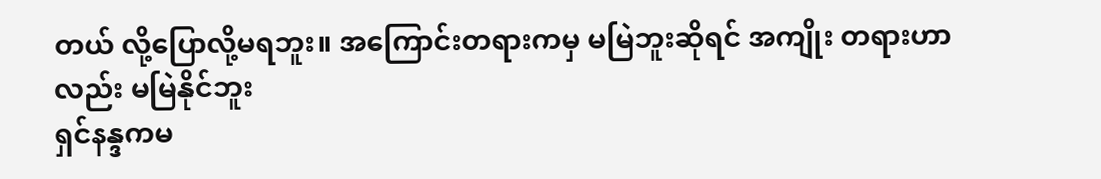တယ် လို့ပြောလို့မရဘူး။ အကြောင်းတရားကမှ မမြဲဘူးဆိုရင် အကျိုး တရားဟာလည်း မမြဲနိုင်ဘူး
ရှင်နန္ဒကမ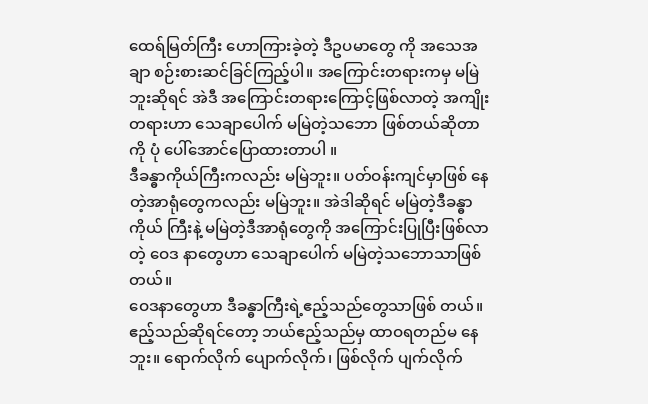ထေရ်မြတ်ကြီး ဟောကြားခဲ့တဲ့ ဒီဥပမာတွေ ကို အသေအချာ စဉ်းစားဆင်ခြင်ကြည့်ပါ။ အကြောင်းတရားကမှ မမြဲဘူးဆိုရင် အဲဒီ အကြောင်းတရားကြောင့်ဖြစ်လာတဲ့ အကျိုး
တရားဟာ သေချာပေါက် မမြဲတဲ့သဘော ဖြစ်တယ်ဆိုတာကို ပုံ ပေါ်အောင်ပြောထားတာပါ ။
ဒီခန္ဓာကိုယ်ကြီးကလည်း မမြဲဘူး။ ပတ်ဝန်းကျင်မှာဖြစ် နေတဲ့အာရုံတွေကလည်း မမြဲဘူး။ အဲဒါဆိုရင် မမြဲတဲ့ဒီခန္ဓာကိုယ် ကြီးနဲ့ မမြဲတဲ့ဒီအာရုံတွေကို အကြောင်းပြုပြီးဖြစ်လာတဲ့ ဝေဒ နာတွေဟာ သေချာပေါက် မမြဲတဲ့သဘောသာဖြစ်တယ်။
ဝေဒနာတွေဟာ ဒီခန္ဓာကြီးရဲ့ဧည့်သည်တွေသာဖြစ် တယ်။ ဧည့်သည်ဆိုရင်တော့ ဘယ်ဧည့်သည်မှ ထာဝရတည်မ နေဘူး။ ရောက်လိုက် ပျောက်လိုက်၊ ဖြစ်လိုက် ပျက်လိုက်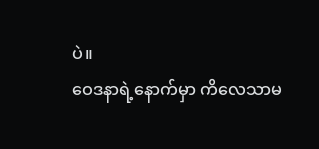ပဲ။
ဝေဒနာရဲ့နောက်မှာ ကိလေသာမ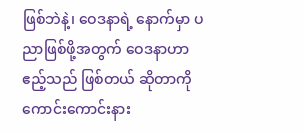ဖြစ်ဘဲနဲ့၊ ဝေဒနာရဲ့ နောက်မှာ ပညာဖြစ်ဖို့အတွက် ဝေဒနာဟာဧည့်သည် ဖြစ်တယ် ဆိုတာကို ကောင်းကောင်းနား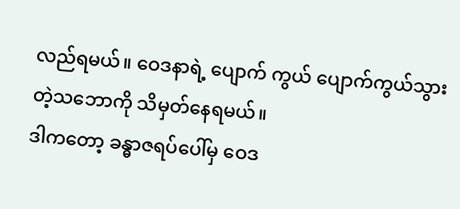လည်ရမယ်။ ဝေဒနာရဲ့ ပျောက် ကွယ် ပျောက်ကွယ်သွားတဲ့သဘောကို သိမှတ်နေရမယ်။
ဒါကတော့ ခန္ဓာဇရပ်ပေါ်မှ ဝေဒ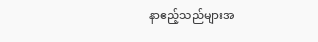နာဧည့်သည်များအ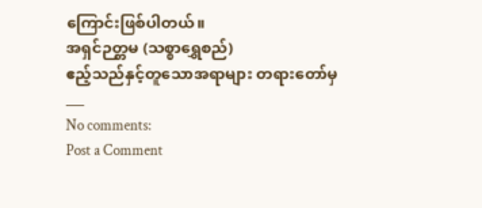ကြောင်းဖြစ်ပါတယ်။
အရှင်ဉတ္တမ (သစ္စာရွှေစည်)
ဧည့်သည်နှင့်တူသောအရာများ တရားတော်မှ
___
No comments:
Post a Comment